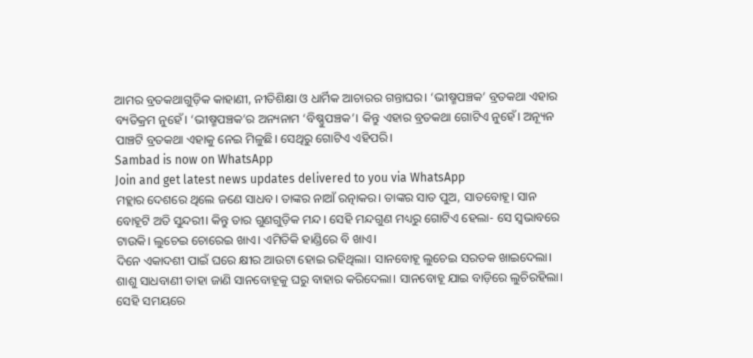ଆମର ବ୍ରତକଥାଗୁଡ଼ିକ କାହାଣୀ, ନୀତିଶିକ୍ଷା ଓ ଧାର୍ମିକ ଆଚାରର ଗନ୍ତାଘର। ‘ଭୀଷ୍ମପଞ୍ଚକ’ ବ୍ରତକଥା ଏହାର ବ୍ୟତିକ୍ରମ ନୁହେଁ। ‘ଭୀଷ୍ମପଞ୍ଚକ’ର ଅନ୍ୟନାମ ‘ବିଷ୍ଣୁପଞ୍ଚକ’। କିନ୍ତୁ ଏହାର ବ୍ରତକଥା ଗୋଟିଏ ନୁହେଁ। ଅନ୍ୟୂନ ପାଞ୍ଚଟି ବ୍ରତକଥା ଏହାକୁ ନେଇ ମିଳୁଛି। ସେଥିରୁ ଗୋଟିଏ ଏହିପରି।
Sambad is now on WhatsApp
Join and get latest news updates delivered to you via WhatsApp
ମହ୍ଲାର ଦେଶରେ ଥିଲେ ଜଣେ ସାଧବ। ତାଙ୍କର ନାଆଁ ରତ୍ନାକର। ତାଙ୍କର ସାତ ପୁଅ, ସାତବୋହୂ। ସାନ ବୋହୂଟି ଅତି ସୁନ୍ଦରୀ। କିନ୍ତୁ ତାର ଗୁଣଗୁଡ଼ିକ ମନ୍ଦ। ସେହି ମନ୍ଦଗୁଣ ମଧ୍ୟରୁ ଗୋଟିଏ ହେଲା- ସେ ସ୍ୱଭାବରେ ଟାଉକି। ଲୁଚେଇ ଚୋରେଇ ଖାଏ। ଏମିତିକି ହାଣ୍ଡିରେ ବି ଖାଏ।
ଦିନେ ଏକାଦଶୀ ପାଇଁ ଘରେ କ୍ଷୀର ଆଉଟା ହୋଇ ରହିଥିଲା। ସାନବୋହୂ ଲୁଚେଇ ସରତକ ଖାଇଦେଲା। ଶାଶୁ ସାଧବାଣୀ ତାହା ଜାଣି ସାନବୋହୂକୁ ଘରୁ ବାହାର କରିଦେଲା। ସାନବୋହୂ ଯାଇ ବାଡ଼ିରେ ଲୁଚିରହିଲା।
ସେହି ସମୟରେ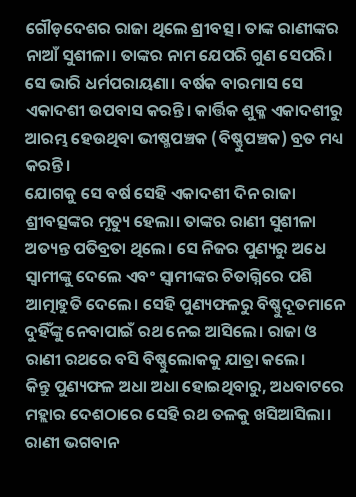ଗୌଡ଼ଦେଶର ରାଜା ଥିଲେ ଶ୍ରୀବତ୍ସ। ତାଙ୍କ ରାଣୀଙ୍କର ନାଆଁ ସୁଶୀଳା। ତାଙ୍କର ନାମ ଯେପରି ଗୁଣ ସେପରି। ସେ ଭାରି ଧର୍ମପରାୟଣା। ବର୍ଷକ ବାରମାସ ସେ ଏକାଦଶୀ ଉପବାସ କରନ୍ତି। କାର୍ତ୍ତିକ ଶୁକ୍ଳ ଏକାଦଶୀରୁ ଆରମ୍ଭ ହେଉଥିବା ଭୀଷ୍ମପଞ୍ଚକ (ବିଷ୍ଣୁପଞ୍ଚକ) ବ୍ରତ ମଧ୍ୟ କରନ୍ତି।
ଯୋଗକୁ ସେ ବର୍ଷ ସେହି ଏକାଦଶୀ ଦିନ ରାଜା ଶ୍ରୀବତ୍ସଙ୍କର ମୃତ୍ୟୁ ହେଲା। ତାଙ୍କର ରାଣୀ ସୁଶୀଳା ଅତ୍ୟନ୍ତ ପତିବ୍ରତା ଥିଲେ। ସେ ନିଜର ପୁଣ୍ୟରୁ ଅଧେ ସ୍ୱାମୀଙ୍କୁ ଦେଲେ ଏବଂ ସ୍ୱାମୀଙ୍କର ଚିତାଗ୍ନିରେ ପଶି ଆତ୍ମାହୁତି ଦେଲେ। ସେହି ପୁଣ୍ୟଫଳରୁ ବିଷ୍ଣୁଦୂତମାନେ ଦୁହିଁଙ୍କୁ ନେବାପାଇଁ ରଥ ନେଇ ଆସିଲେ। ରାଜା ଓ ରାଣୀ ରଥରେ ବସି ବିଷ୍ଣୁଲୋକକୁ ଯାତ୍ରା କଲେ।
କିନ୍ତୁ ପୁଣ୍ୟଫଳ ଅଧା ଅଧା ହୋଇଥିବାରୁ, ଅଧବାଟରେ ମହ୍ଲାର ଦେଶଠାରେ ସେହି ରଥ ତଳକୁ ଖସିଆସିଲା। ରାଣୀ ଭଗବାନ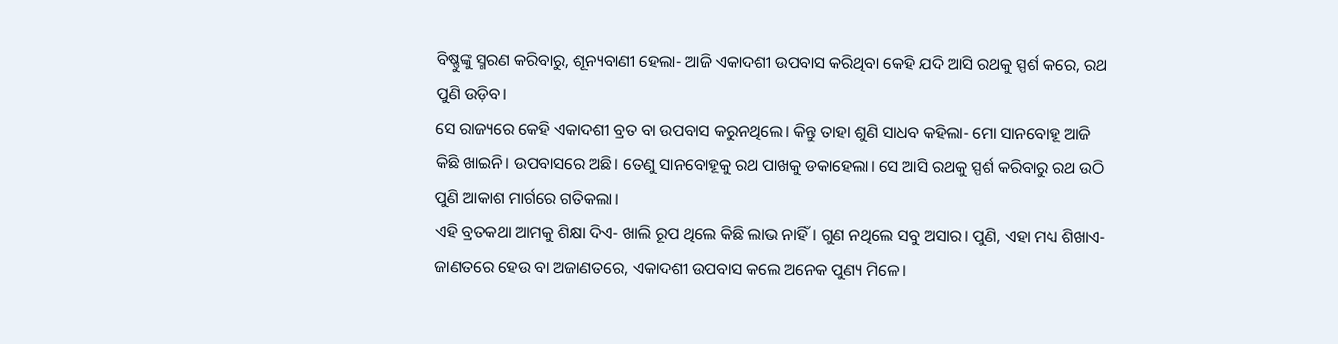ବିଷ୍ଣୁଙ୍କୁ ସ୍ମରଣ କରିବାରୁ, ଶୂନ୍ୟବାଣୀ ହେଲା- ଆଜି ଏକାଦଶୀ ଉପବାସ କରିଥିବା କେହି ଯଦି ଆସି ରଥକୁ ସ୍ପର୍ଶ କରେ, ରଥ ପୁଣି ଉଡ଼ିବ।
ସେ ରାଜ୍ୟରେ କେହି ଏକାଦଶୀ ବ୍ରତ ବା ଉପବାସ କରୁନଥିଲେ। କିନ୍ତୁ ତାହା ଶୁଣି ସାଧବ କହିଲା- ମୋ ସାନବୋହୂ ଆଜି କିଛି ଖାଇନି। ଉପବାସରେ ଅଛି। ତେଣୁ ସାନବୋହୂକୁ ରଥ ପାଖକୁ ଡକାହେଲା। ସେ ଆସି ରଥକୁ ସ୍ପର୍ଶ କରିବାରୁ ରଥ ଉଠି ପୁଣି ଆକାଶ ମାର୍ଗରେ ଗତିକଲା।
ଏହି ବ୍ରତକଥା ଆମକୁ ଶିକ୍ଷା ଦିଏ- ଖାଲି ରୂପ ଥିଲେ କିଛି ଲାଭ ନାହିଁ। ଗୁଣ ନଥିଲେ ସବୁ ଅସାର। ପୁଣି, ଏହା ମଧ୍ୟ ଶିଖାଏ- ଜାଣତରେ ହେଉ ବା ଅଜାଣତରେ, ଏକାଦଶୀ ଉପବାସ କଲେ ଅନେକ ପୁଣ୍ୟ ମିଳେ।